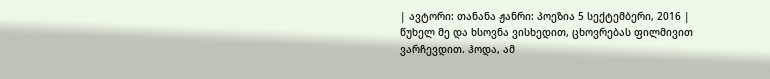| ავტორი: თანანა ჟანრი: პოეზია 5 სექტემბერი, 2016 |
წუხელ მე და ხსოვნა ვისხედით, ცხოვრებას ფილმივით ვარჩევდით. ჰოდა, ამ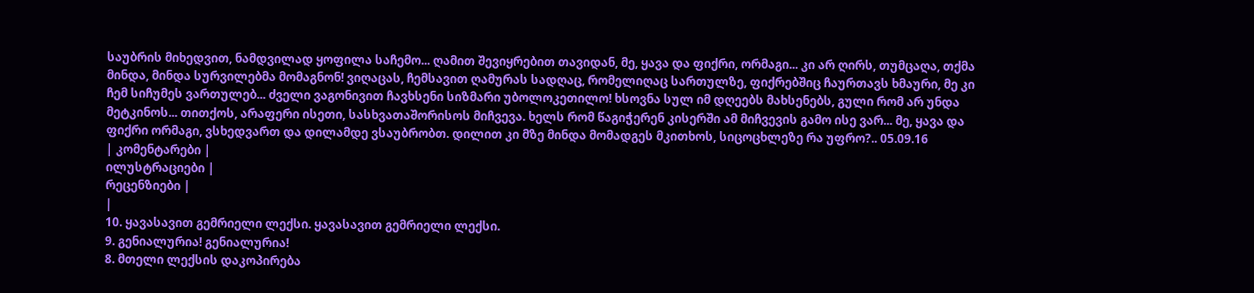საუბრის მიხედვით, ნამდვილად ყოფილა საჩემო... ღამით შევიყრებით თავიდან, მე, ყავა და ფიქრი, ორმაგი... კი არ ღირს, თუმცაღა, თქმა მინდა, მინდა სურვილებმა მომაგნონ! ვიღაცას, ჩემსავით ღამურას სადღაც, რომელიღაც სართულზე, ფიქრებშიც ჩაურთავს ხმაური, მე კი ჩემ სიჩუმეს ვართულებ... ძველი ვაგონივით ჩავხსენი სიზმარი უბოლოკეთილო! ხსოვნა სულ იმ დღეებს მახსენებს, გული რომ არ უნდა მეტკინოს... თითქოს, არაფერი ისეთი, სასხვათაშორისოს მიჩვევა. ხელს რომ წაგიჭერენ კისერში ამ მიჩვევის გამო ისე ვარ... მე, ყავა და ფიქრი ორმაგი, ვსხედვართ და დილამდე ვსაუბრობთ. დილით კი მზე მინდა მომადგეს მკითხოს, სიცოცხლეზე რა უფრო?.. 05.09.16
| კომენტარები |
ილუსტრაციები |
რეცენზიები |
|
10. ყავასავით გემრიელი ლექსი. ყავასავით გემრიელი ლექსი.
9. გენიალურია! გენიალურია!
8. მთელი ლექსის დაკოპირება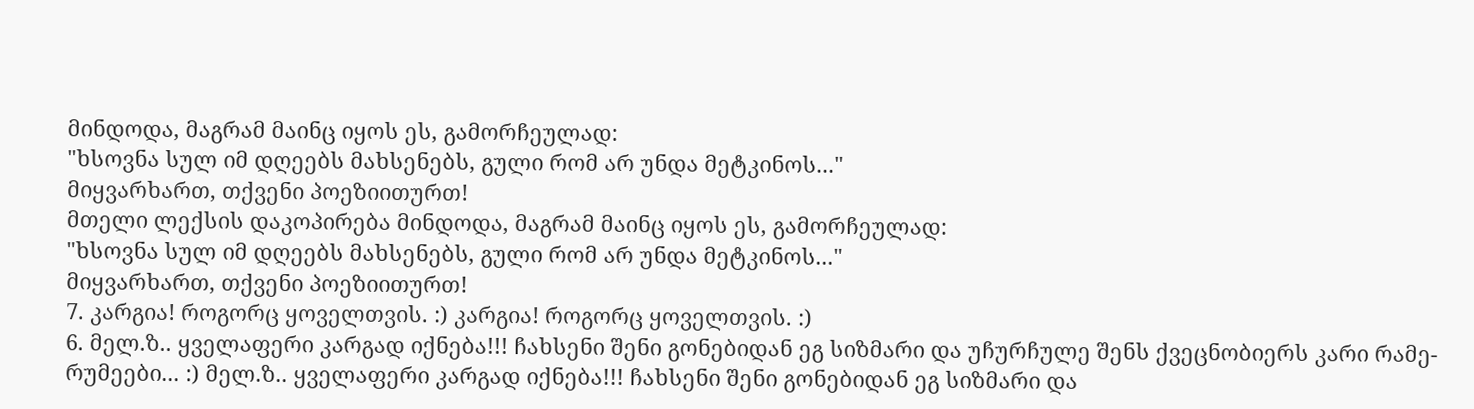მინდოდა, მაგრამ მაინც იყოს ეს, გამორჩეულად:
"ხსოვნა სულ იმ დღეებს მახსენებს, გული რომ არ უნდა მეტკინოს..."
მიყვარხართ, თქვენი პოეზიითურთ!
მთელი ლექსის დაკოპირება მინდოდა, მაგრამ მაინც იყოს ეს, გამორჩეულად:
"ხსოვნა სულ იმ დღეებს მახსენებს, გული რომ არ უნდა მეტკინოს..."
მიყვარხართ, თქვენი პოეზიითურთ!
7. კარგია! როგორც ყოველთვის. :) კარგია! როგორც ყოველთვის. :)
6. მელ.ზ.. ყველაფერი კარგად იქნება!!! ჩახსენი შენი გონებიდან ეგ სიზმარი და უჩურჩულე შენს ქვეცნობიერს კარი რამე-რუმეები... :) მელ.ზ.. ყველაფერი კარგად იქნება!!! ჩახსენი შენი გონებიდან ეგ სიზმარი და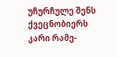უჩურჩულე შენს ქვეცნობიერს კარი რამე-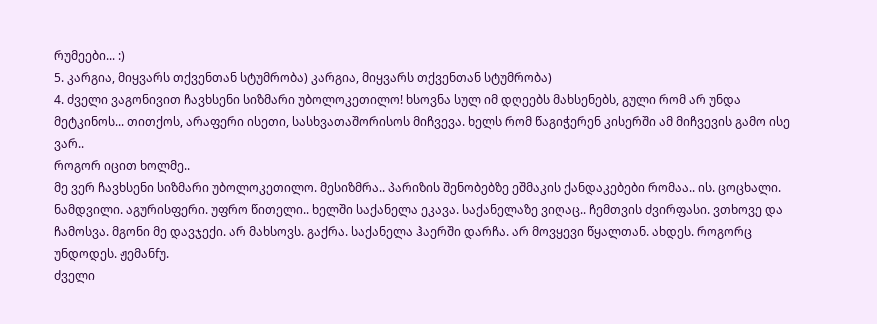რუმეები... :)
5. კარგია, მიყვარს თქვენთან სტუმრობა) კარგია, მიყვარს თქვენთან სტუმრობა)
4. ძველი ვაგონივით ჩავხსენი სიზმარი უბოლოკეთილო! ხსოვნა სულ იმ დღეებს მახსენებს, გული რომ არ უნდა მეტკინოს... თითქოს, არაფერი ისეთი, სასხვათაშორისოს მიჩვევა. ხელს რომ წაგიჭერენ კისერში ამ მიჩვევის გამო ისე ვარ..
როგორ იცით ხოლმე..
მე ვერ ჩავხსენი სიზმარი უბოლოკეთილო. მესიზმრა.. პარიზის შენობებზე ეშმაკის ქანდაკებები რომაა.. ის. ცოცხალი. ნამდვილი. აგურისფერი. უფრო წითელი.. ხელში საქანელა ეკავა. საქანელაზე ვიღაც.. ჩემთვის ძვირფასი. ვთხოვე და ჩამოსვა. მგონი მე დავჯექი. არ მახსოვს. გაქრა. საქანელა ჰაერში დარჩა. არ მოვყევი წყალთან. ახდეს. როგორც უნდოდეს. ჟემანfუ.
ძველი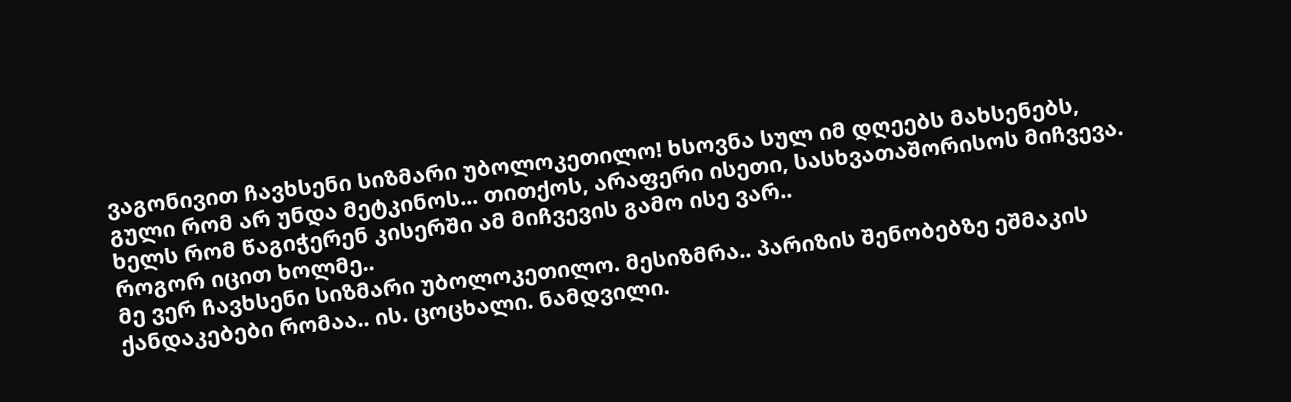ვაგონივით ჩავხსენი სიზმარი უბოლოკეთილო! ხსოვნა სულ იმ დღეებს მახსენებს, გული რომ არ უნდა მეტკინოს... თითქოს, არაფერი ისეთი, სასხვათაშორისოს მიჩვევა. ხელს რომ წაგიჭერენ კისერში ამ მიჩვევის გამო ისე ვარ..
როგორ იცით ხოლმე..
მე ვერ ჩავხსენი სიზმარი უბოლოკეთილო. მესიზმრა.. პარიზის შენობებზე ეშმაკის ქანდაკებები რომაა.. ის. ცოცხალი. ნამდვილი.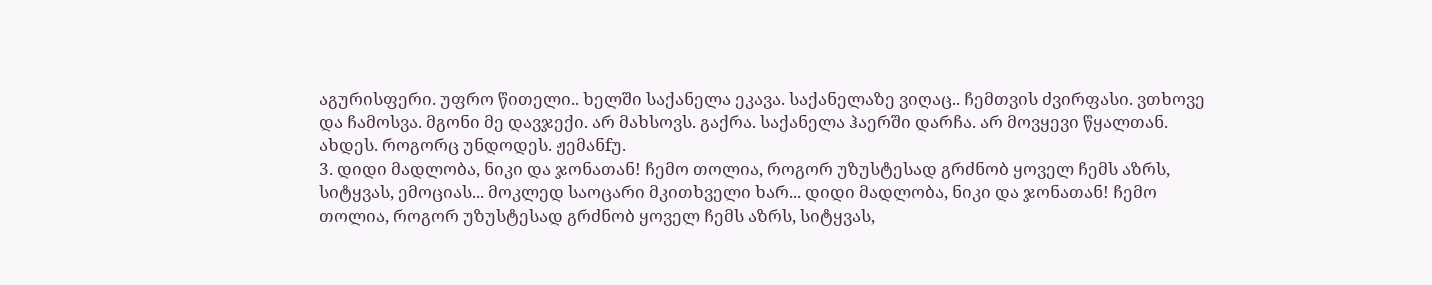აგურისფერი. უფრო წითელი.. ხელში საქანელა ეკავა. საქანელაზე ვიღაც.. ჩემთვის ძვირფასი. ვთხოვე და ჩამოსვა. მგონი მე დავჯექი. არ მახსოვს. გაქრა. საქანელა ჰაერში დარჩა. არ მოვყევი წყალთან. ახდეს. როგორც უნდოდეს. ჟემანfუ.
3. დიდი მადლობა, ნიკი და ჯონათან! ჩემო თოლია, როგორ უზუსტესად გრძნობ ყოველ ჩემს აზრს, სიტყვას, ემოციას... მოკლედ საოცარი მკითხველი ხარ... დიდი მადლობა, ნიკი და ჯონათან! ჩემო თოლია, როგორ უზუსტესად გრძნობ ყოველ ჩემს აზრს, სიტყვას,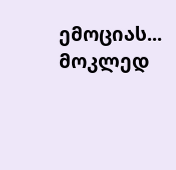ემოციას... მოკლედ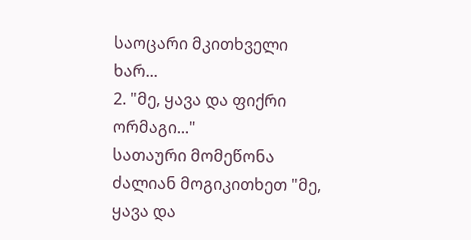საოცარი მკითხველი ხარ...
2. "მე, ყავა და ფიქრი ორმაგი..."
სათაური მომეწონა ძალიან მოგიკითხეთ "მე, ყავა და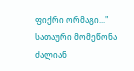ფიქრი ორმაგი..."
სათაური მომეწონა ძალიან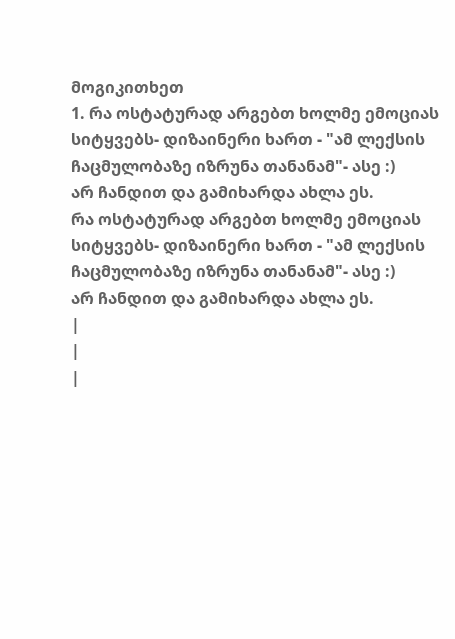მოგიკითხეთ
1. რა ოსტატურად არგებთ ხოლმე ემოციას სიტყვებს- დიზაინერი ხართ - "ამ ლექსის ჩაცმულობაზე იზრუნა თანანამ"- ასე :)
არ ჩანდით და გამიხარდა ახლა ეს.
რა ოსტატურად არგებთ ხოლმე ემოციას სიტყვებს- დიზაინერი ხართ - "ამ ლექსის ჩაცმულობაზე იზრუნა თანანამ"- ასე :)
არ ჩანდით და გამიხარდა ახლა ეს.
|
|
|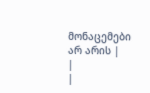მონაცემები არ არის |
|
|